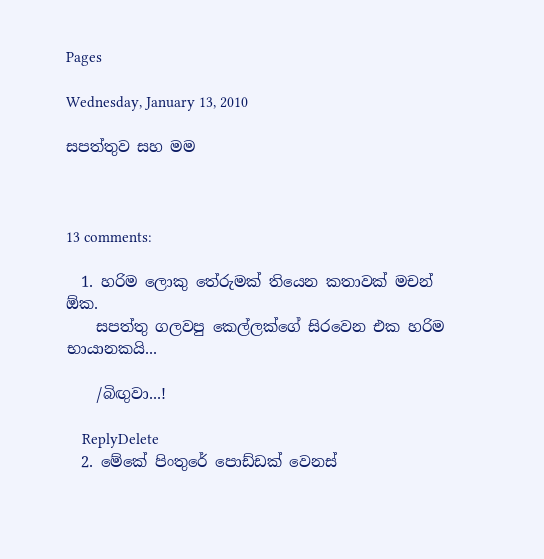Pages

Wednesday, January 13, 2010

සපත්තුව සහ මම



13 comments:

  1. හරිම ලොකු තේරුමක් තියෙන කතාවක් මචන් ඕක.
    සපත්තු ගලවපු කෙල්ලක්ගේ සිරවෙන එක හරිම භායානකයි...

    /බිඟුවා...!

    ReplyDelete
  2. මේකේ පිංතුරේ පොඩ්ඩක් වෙනස්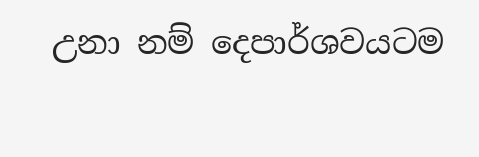උනා නම් දෙපාර්ශවයටම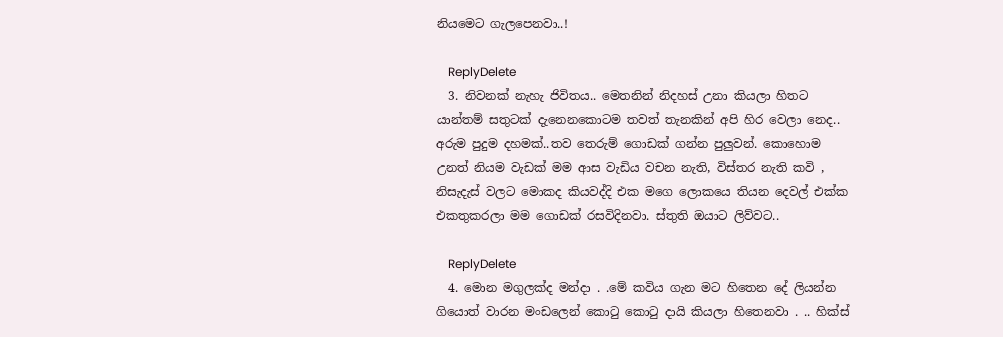නියමෙට ගැලපෙනවා..!

    ReplyDelete
  3. නිවනක් නැහැ ජිවිතය.. මෙතනින් නිදහස් උනා කියලා හිතට යාන්තම් සතුටක් දැනෙනකොටම තවත් තැනකින් අපි හිර වෙලා නෙද.. අරුම පුදුම දහමක්..තව තෙරුම් ගොඩක් ගන්න පුලුවන්. කොහොම උනත් නියම වැඩක් මම ආස වැඩිය වචන නැති, විස්තර නැති කවි , නිසැදැස් වලට මොකද කියවද්දි එක මගෙ ලොකයෙ තියන දෙවල් එක්ක එකතුකරලා මම ගොඩක් රසවිදිනවා. ස්තුති ඔයාට ලිව්වට..

    ReplyDelete
  4. මොන මගුලක්ද මන්දා . .මේ කවිය ගැන මට හිතෙන දේ ලියන්න ගියොත් වාරන මංඩලෙන් කොටු කොටු දායි කියලා හිතෙනවා . .. හික්ස්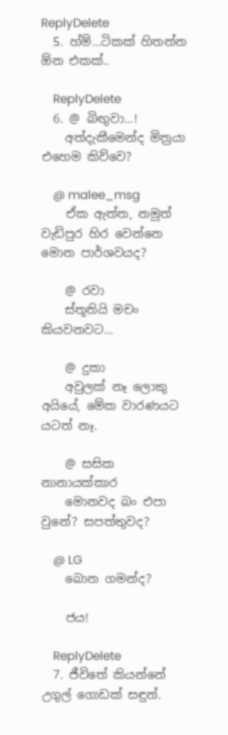ReplyDelete
  5. හ්ම්...ටිකක් හිතන්න ඕන එකක්..

    ReplyDelete
  6. @ බිඟුවා...!
    අත්දැකීමෙන්ද මිත්‍රයා එහෙම කිව්වෙ?

    @ malee_msg
    ඒක ඇත්ත, නමුත් වැඩිපුර හිර වෙන්නෙ මොන පාර්ශවයද?

    @ රවා
    ස්තූතියි මචං කියවනවට...

    @ දුකා
    අවුලක් නෑ ලොකු අයියේ, මේක වාරණයට යටත් නෑ.

    @ සසික නානායක්කාර
    මොනවද බං එපා වුනේ? සපත්තුවද?

    @ LG
    බොන ගමන්ද?

    ජය!

    ReplyDelete
  7. ජීවිතේ කියන්නේ උගුල් ගොඩක් සඳුන්.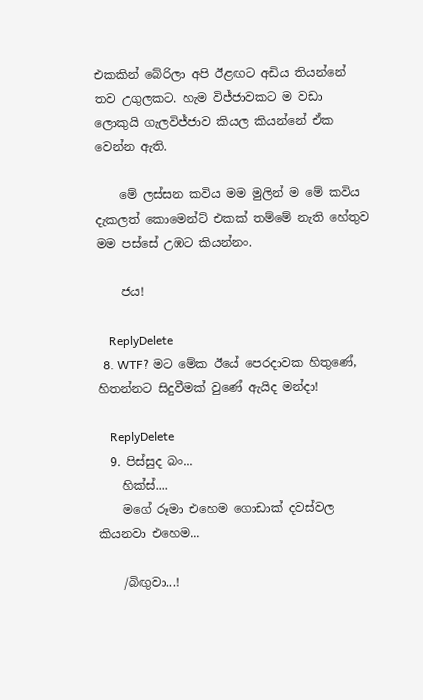එකකින් බේරිලා අපි ඊළඟට අඩිය තියන්නේ තව උගුලකට. හැම විජ්ජාවකට ම වඩා ලොකුයි ගැලවිජ්ජාව කියල කියන්නේ ඒක වෙන්න ඇති.

    මේ ලස්සන කවිය මම මුලින් ම මේ කවිය දැකලත් කොමෙන්ට් එකක් තම්මේ නැති හේතුව මම පස්සේ උඹට කියන්නං.

    ජය!

    ReplyDelete
  8. WTF? මට මේක ඊයේ පෙරදාවක හිතුණේ, හිතන්නට සිදුවීමක් වුණේ ඇයිද මන්දා!

    ReplyDelete
  9. පිස්සුද බං...
    හික්ස්....
    මගේ රූමා එහෙම ගොඩාක් දවස්වල කියනවා එහෙම...

    /බිඟුවා...!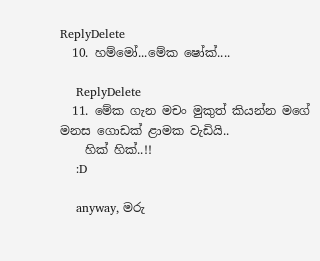ReplyDelete
  10. හම්මෝ...මේක ෂෝක්....

    ReplyDelete
  11. මේක ගැන මචං මුකුත් කියන්න මගේ මනස ගොඩක් ළාමක වැඩියි..
    හික් හික්..!!
    :D

    anyway, මරු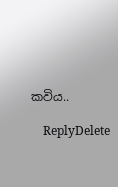කවිය..

    ReplyDelete